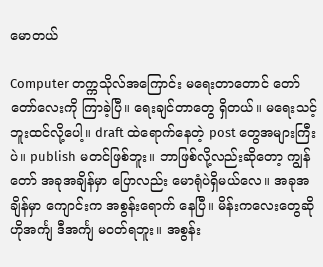မောတယ်

Computer တက္ကသိုလ်အကြောင်း မရေးတာတောင် တော်တော်လေးကို ကြာခဲ့ပြီ။ ရေးချင်တာတွေ ရှိတယ်။ မရေးသင့်ဘူးထင်လို့ပေါ့။ draft ထဲရောက်နေတဲ့ post တွေအများကြီးပဲ။ publish မတင်ဖြစ်ဘူး။ ဘာဖြစ်လို့လည်းဆိုတော့ ကျွန်တော် အခုအချိန်မှာ ပြောလည်း မောရုံပဲရှိမယ်လေ။ အခုအချိန်မှာ ကျောင်းက အစွန်းရောက် နေပြီ။ မိန်းကလေးတွေဆို ဟိုအင်္ကျ ဒီအင်္ကျ မဝတ်ရဘူး။ အစွန်း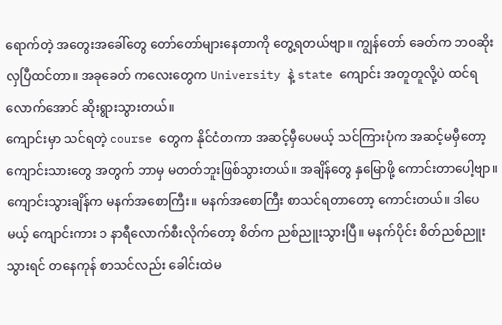ရောက်တဲ့ အတွေးအခေါ်တွေ တော်တော်များနေတာကို တွေ့ရတယ်ဗျာ။ ကျွန်တော် ခေတ်က ဘဝဆိုးလှပြီထင်တာ။ အခုခေတ် ကလေးတွေက University နဲ့ state ကျောင်း အတူတူလို့ပဲ ထင်ရလောက်အောင် ဆိုးရွားသွားတယ်။
ကျောင်းမှာ သင်ရတဲ့ course တွေက နိုင်ငံတကာ အဆင့်မှီပေမယ့် သင်ကြားပုံက အဆင့်မမှီတော့ ကျောင်းသားတွေ အတွက် ဘာမှ မတတ်ဘူးဖြစ်သွားတယ်။ အချိန်တွေ နှမြောဖို့ ကောင်းတာပေါ့ဗျာ။ ကျောင်းသွားချိန်က မနက်အစောကြီး။ မနက်အစောကြီး စာသင်ရတာတော့ ကောင်းတယ်။ ဒါပေမယ့် ကျောင်းကား ၁ နာရီလောက်စီးလိုက်တော့ စိတ်က ညစ်ညူးသွားပြီ။ မနက်ပိုင်း စိတ်ညစ်ညူးသွားရင် တနေကုန် စာသင်လည်း ခေါင်းထဲမ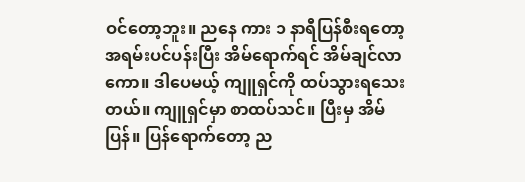ဝင်တော့ဘူး။ ညနေ ကား ၁ နာရီပြန်စီးရတော့ အရမ်းပင်ပန်းပြီး အိမ်ရောက်ရင် အိမ်ချင်လာကော။ ဒါပေမယ့် ကျူရှင်ကို ထပ်သွားရသေးတယ်။ ကျူရှင်မှာ စာထပ်သင်။ ပြီးမှ အိမ်ပြန်။ ပြန်ရောက်တော့ ည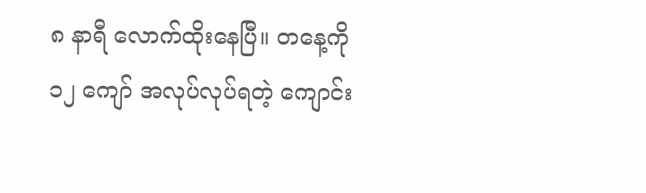၈ နာရီ လောက်ထိုးနေပြီ။ တနေ့ကို ၁၂ ကျော် အလုပ်လုပ်ရတဲ့ ကျောင်း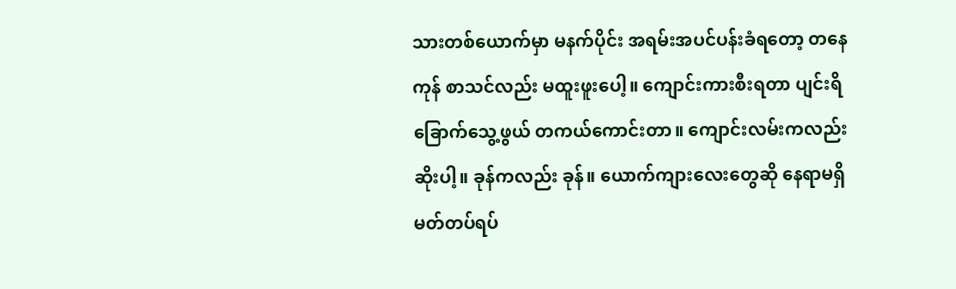သားတစ်ယောက်မှာ မနက်ပိုင်း အရမ်းအပင်ပန်းခံရတော့ တနေကုန် စာသင်လည်း မထူးဖူးပေါ့။ ကျောင်းကားစီးရတာ ပျင်းရိခြောက်သွေ့ဖွယ် တကယ်ကောင်းတာ။ ကျောင်းလမ်းကလည်း ဆိုးပါ့။ ခုန်ကလည်း ခုန်။ ယောက်ကျားလေးတွေဆို နေရာမရှိ မတ်တပ်ရပ်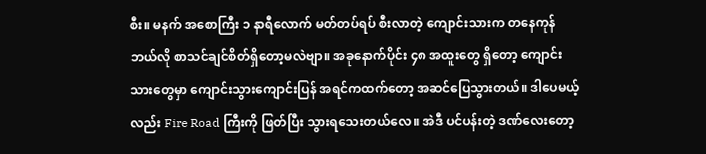စီး။ မနက် အစောကြီး ၁ နာရီလောက် မတ်တပ်ရပ် စီးလာတဲ့ ကျောင်းသားက တနေကုန် ဘယ်လို စာသင်ချင်စိတ်ရှိတော့မလဲဗျာ။ အခုနောက်ပိုင်း ၄၈ အထူးတွေ ရှိတော့ ကျောင်းသားတွေမှာ ကျောင်းသွားကျောင်းပြန် အရင်ကထက်တော့ အဆင်ပြေသွားတယ်။ ဒါပေမယ့်လည်း Fire Road ကြီးကို ဖြတ်ပြီး သွားရသေးတယ်လေ။ အဲဒီ ပင်ပန်းတဲ့ ဒဏ်လေးတော့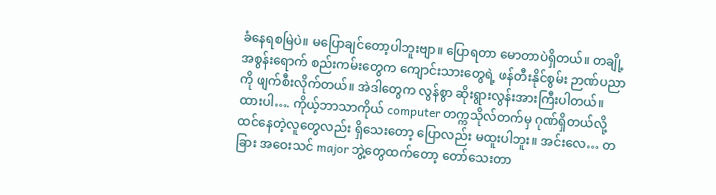ခံနေရစမြဲပဲ။ မပြောချင်တော့ပါဘူးဗျာ။ ပြောရတာ မောတာပဲရှိတယ်။ တချို့ အစွန်းရောက် စည်းကမ်းတွေက ကျောင်းသားတွေရဲ့ ဖန်တီးနိုင်စွမ်း ဉာဏ်ပညာကို ဖျက်စီးလိုက်တယ်။ အဲဒါတွေက လွန်စွာ ဆိုးရွားလွန်းအားကြီးပါတယ်။ ထားပါ…. ကိုယ့်ဘာသာကိုယ် computer တက္ကသိုလ်တက်မှ ဂုဏ်ရှိတယ်လို့ ထင်နေတဲ့လူတွေလည်း ရှိသေးတော့ ပြောလည်း မထူးပါဘူး။ အင်းလေ… တခြား အဝေးသင် major ဘွဲ့တွေထက်တော့ တော်သေးတာ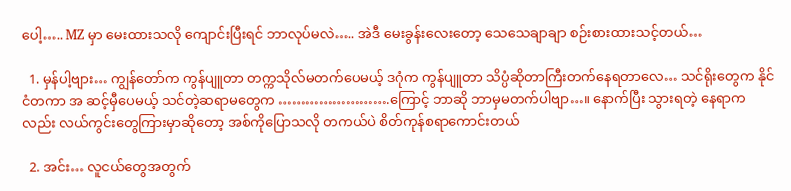ပေါ့….. MZ မှာ မေးထားသလို ကျောင်းပြီးရင် ဘာလုပ်မလဲ….. အဲဒီ မေးခွန်းလေးတော့ သေသေချာချာ စဉ်းစားထားသင့်တယ်…

  1. မှန်ပါ့ဗျား… ကျွန်တော်က ကွန်ပျူတာ တက္ကသိုလ်မတက်ပေမယ့် ဒဂုံက ကွန်ပျူတာ သိပ္ပံဆိုတာကြီးတက်နေရတာလေ… သင်ရိုးတွေက နိုင်ငံတကာ အ ဆင့်မှီပေမယ့် သင်တဲ့ဆရာမတွေက …………………….ကြောင့် ဘာဆို ဘာမှမတက်ပါဗျာ…။ နောက်ပြီး သွားရတဲ့ နေရာကလည်း လယ်ကွင်းတွေကြားမှာဆိုတော့ အစ်ကိုပြောသလို တကယ်ပဲ စိတ်ကုန်စရာကောင်းတယ်

  2. အင်း… လူငယ်တွေအတွက်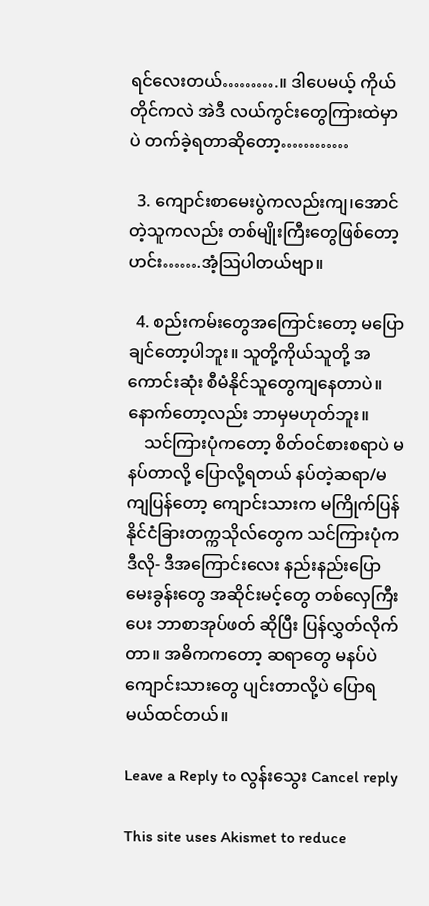ရင်လေးတယ်……….။ ဒါပေမယ့် ကိုယ်တိုင်ကလဲ အဲဒီ လယ်ကွင်းတွေကြားထဲမှာပဲ တက်ခဲ့ရတာဆိုတော့…………

  3. ကျောင်းစာမေးပွဲကလည်းကျ၊အောင်တဲ့သူကလည်း တစ်မျိုးကြီးတွေဖြစ်တော့ ဟင်း…….အံ့သြပါတယ်ဗျာ။

  4. စည်းကမ်းတွေအကြောင်းတော့ မပြောချင်တော့ပါဘူး။ သူတို့ကိုယ်သူတို့ အကောင်းဆုံး စီမံနိုင်သူတွေကျနေတာပဲ။ နောက်တော့လည်း ဘာမှမဟုတ်ဘူး။
    သင်ကြားပုံကတော့ စိတ်ဝင်စားစရာပဲ မနပ်တာလို့ ပြောလို့ရတယ် နပ်တဲ့ဆရာ/မ ကျပြန်တော့ ကျောင်းသားက မကြိုက်ပြန် နိုင်ငံခြားတက္ကသိုလ်တွေက သင်ကြားပုံက ဒီလို- ဒီအကြောင်းလေး နည်းနည်းပြော မေးခွန်းတွေ အဆိုင်းမင့်တွေ တစ်လှေကြီးပေး ဘာစာအုပ်ဖတ် ဆိုပြီး ပြန်လွှတ်လိုက်တာ။ အဓိကကတော့ ဆရာတွေ မနပ်ပဲ ကျောင်းသားတွေ ပျင်းတာလို့ပဲ ပြောရမယ်ထင်တယ်။

Leave a Reply to လွန်းသွေး Cancel reply

This site uses Akismet to reduce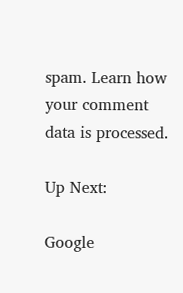spam. Learn how your comment data is processed.

Up Next:

Google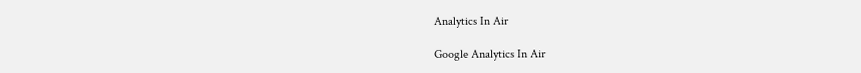Analytics In Air

Google Analytics In Air